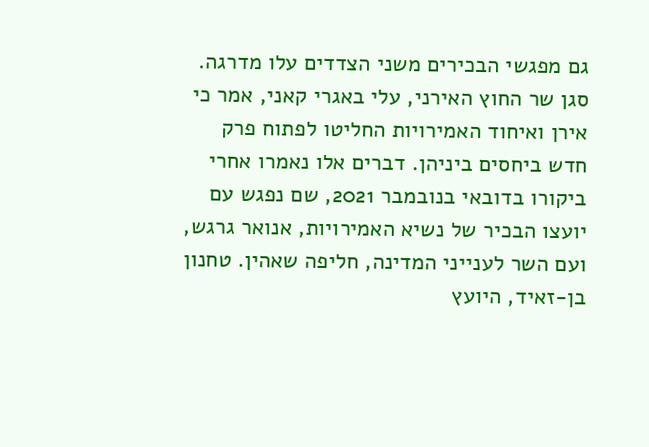גם מפגשי הבכירים משני הצדדים עלו מדרגה. סגן שר החוץ האירני, עלי באגרי קאני, אמר כי אירן ואיחוד האמירויות החליטו לפתוח פרק חדש ביחסים ביניהן. דברים אלו נאמרו אחרי ביקורו בדובאי בנובמבר 2021, שם נפגש עם יועצו הבכיר של נשיא האמירויות, אנואר גרגש, ועם השר לענייני המדינה, חליפה שאהין. טחנון בן-זאיד, היועץ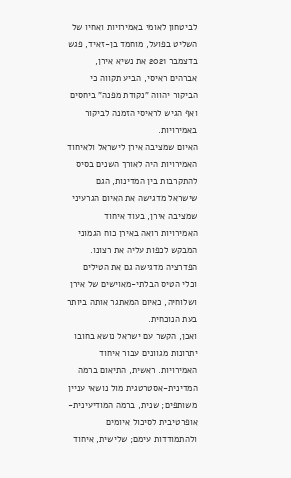לביטחון לאומי באמירויות ואחיו של השליט בפועל, מוחמד בן-זאיד, פגש בדצמבר 2021 את נשיא אירן, אברהים ראיסי, הביע תקווה כי הביקור יהווה "נקודת מפנה" ביחסים ואף הגיש לראיסי הזמנה לביקור באמירויות.
האיום שמציבה אירן לישראל ולאיחוד האמירויות היה לאורך השנים בסיס להתקרבות בין המדינות, הגם שישראל מדגישה את האיום הגרעיני שמציבה אירן, בעוד איחוד האמירויות רואה באירן כוח הגמוני המבקש לכפות עליה את רצונו. הפדרציה מדגישה גם את הטילים וכלי הטיס הבלתי-מאוישים של אירן ושלוחיה, כאיום המאתגר אותה ביותר בעת הנוכחית.
ואכן, הקשר עם ישראל נושא בחובו יתרונות מגוונים עבור איחוד האמירויות. ראשית, התיאום ברמה המדינית-אסטרטגית מול נושאי עניין משותפים; שנית, ברמה המודיעינית-אופרטיבית לסיכול איומים ולהתמודדות עימם; שלישית, איחוד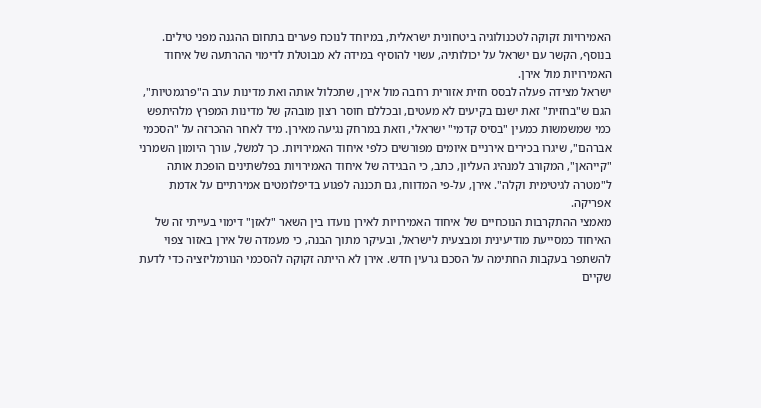האמירויות זקוקה לטכנולוגיה ביטחונית ישראלית, במיוחד לנוכח פערים בתחום ההגנה מפני טילים. בנוסף, הקשר עם ישראל על יכולותיה, עשוי להוסיף במידה לא מבוטלת לדימוי ההרתעה של איחוד האמירויות מול אירן.
ישראל מצידה פעלה לבסס חזית אזורית רחבה מול אירן, שתכלול אותה ואת מדינות ערב ה"פרגמטיות", הגם ש"בחזית" זאת ישנם בקיעים לא מעטים, ובכללם חוסר רצון מובהק של מדינות המפרץ מלהיתפש כמי שמשמשות כמעין "בסיס קדמי" ישראלי, וזאת במרחק נגיעה מאירן. מיד לאחר ההכרזה על "הסכמי אברהם", שיגרו בכירים אירניים איומים מפורשים כלפי איחוד האמירויות. כך למשל, עורך היומון השמרני "קייהאן", המקורב למנהיג העליון, כתב, כי הבגידה של איחוד האמירויות בפלשתינים הופכת אותה ל"מטרה לגיטימית וקלה". אירן, על-פי המדווח, גם תכננה לפגוע בדיפלומטים אמירתיים על אדמת אפריקה.
מאמצי ההתקרבות הנוכחיים של איחוד האמירויות לאירן נועדו בין השאר "לאזן" דימוי בעייתי זה של האיחוד כמסייעת מודיעינית ומבצעית לישראל, ובעיקר מתוך הבנה, כי מעמדה של אירן באזור צפוי להשתפר בעקבות החתימה על הסכם גרעין חדש. אירן לא הייתה זקוקה להסכמי הנורמליזציה כדי לדעת שקיים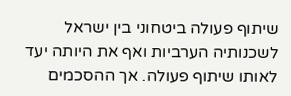שיתוף פעולה ביטחוני בין ישראל לשכנותיה הערביות ואף את היותה יעד לאותו שיתוף פעולה. אך ההסכמים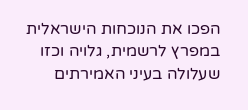הפכו את הנוכחות הישראלית במפרץ לרשמית, גלויה וכזו שעלולה בעיני האמירתים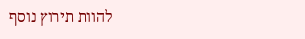להוות תירוץ נוסף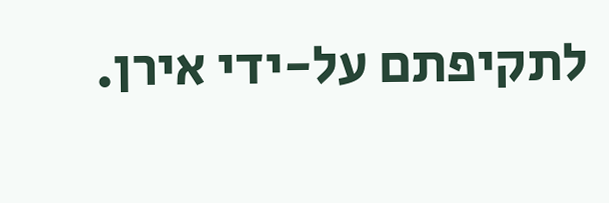לתקיפתם על-ידי אירן.